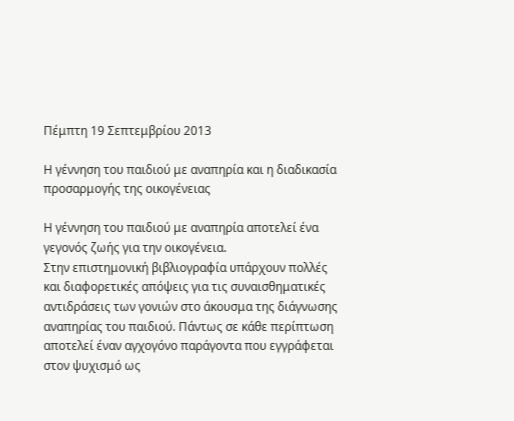Πέμπτη 19 Σεπτεμβρίου 2013

Η γέννηση του παιδιού με αναπηρία και η διαδικασία προσαρμογής της οικογένειας

Η γέννηση του παιδιού με αναπηρία αποτελεί ένα γεγονός ζωής για την οικογένεια.
Στην επιστημονική βιβλιογραφία υπάρχουν πολλές και διαφορετικές απόψεις για τις συναισθηματικές αντιδράσεις των γονιών στο άκουσμα της διάγνωσης αναπηρίας του παιδιού. Πάντως σε κάθε περίπτωση αποτελεί έναν αγχογόνο παράγοντα που εγγράφεται στον ψυχισμό ως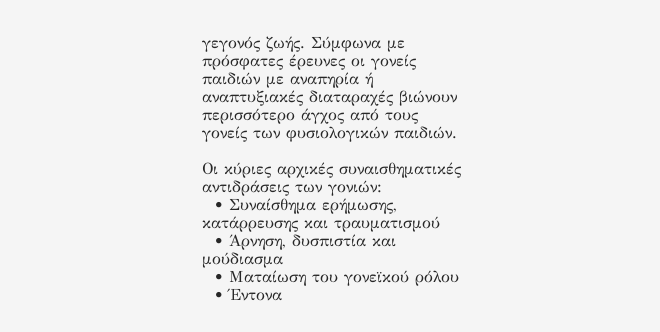γεγονός ζωής. Σύμφωνα με πρόσφατες έρευνες οι γονείς παιδιών με αναπηρία ή αναπτυξιακές διαταραχές βιώνουν περισσότερο άγχος από τους γονείς των φυσιολογικών παιδιών.

Οι κύριες αρχικές συναισθηματικές αντιδράσεις των γονιών:
  • Συναίσθημα ερήμωσης, κατάρρευσης και τραυματισμού
  • Άρνηση, δυσπιστία και μούδιασμα
  • Ματαίωση του γονεϊκού ρόλου
  • Έντονα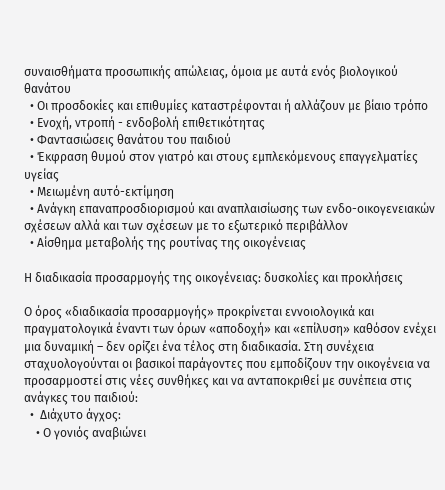συναισθήματα προσωπικής απώλειας, όμοια με αυτά ενός βιολογικού θανάτου
  • Οι προσδοκίες και επιθυμίες καταστρέφονται ή αλλάζουν με βίαιο τρόπο
  • Ενοχή, ντροπή - ενδοβολή επιθετικότητας
  • Φαντασιώσεις θανάτου του παιδιού
  • Έκφραση θυμού στον γιατρό και στους εμπλεκόμενους επαγγελματίες υγείας
  • Μειωμένη αυτό-εκτίμηση
  • Ανάγκη επαναπροσδιορισμού και αναπλαισίωσης των ενδο-οικογενειακών σχέσεων αλλά και των σχέσεων με το εξωτερικό περιβάλλον
  • Αίσθημα μεταβολής της ρουτίνας της οικογένειας

Η διαδικασία προσαρμογής της οικογένειας: δυσκολίες και προκλήσεις

Ο όρος «διαδικασία προσαρμογής» προκρίνεται εννοιολογικά και πραγματολογικά έναντι των όρων «αποδοχή» και «επίλυση» καθόσον ενέχει μια δυναμική – δεν ορίζει ένα τέλος στη διαδικασία. Στη συνέχεια σταχυολογούνται οι βασικοί παράγοντες που εμποδίζουν την οικογένεια να προσαρμοστεί στις νέες συνθήκες και να ανταποκριθεί με συνέπεια στις ανάγκες του παιδιού:
  •  Διάχυτο άγχος:
    • Ο γονιός αναβιώνει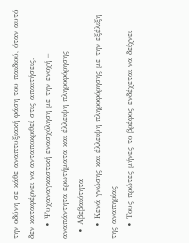την οδύνη σε κάθε αναπτυξιακή φάση του παιδιού, όταν αυτό δεν καταφέρνει να ανταποκριθεί στις απαιτήσεις.
    • Ψυχαναγκαστική ενασχόληση με την ενοχή – αναπάντητα ερωτήματα και έλλειψη πληροφόρησης
  • Αβεβαιότητα
    • Κενά γνώσης και έλλειψη πληροφόρησης με την εξέλιξη της αναπηρίας
    • Τους πρώτες μήνες το βρέφος ενδέχεται να δείχνει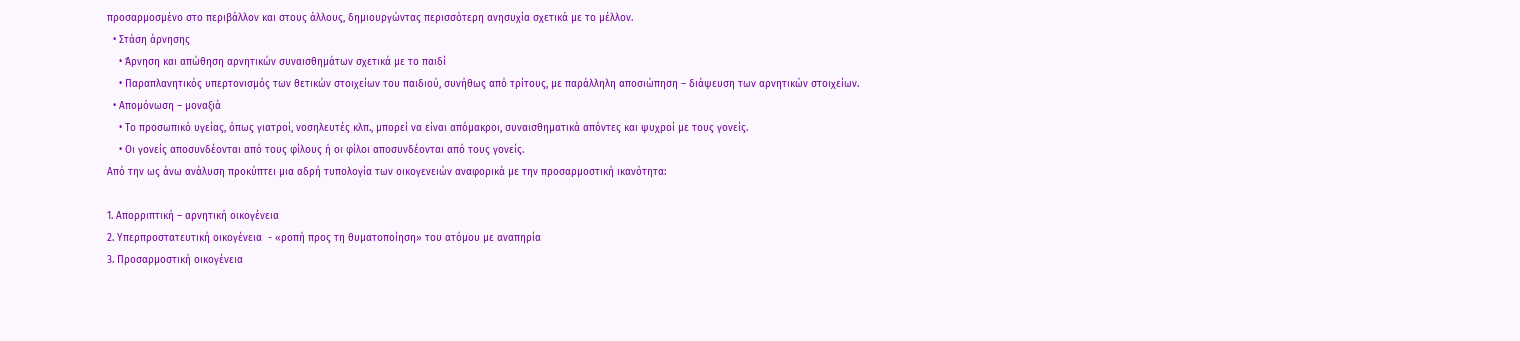προσαρμοσμένο στο περιβάλλον και στους άλλους, δημιουργώντας περισσότερη ανησυχία σχετικά με το μέλλον.
  • Στάση άρνησης
    • Άρνηση και απώθηση αρνητικών συναισθημάτων σχετικά με το παιδί
    • Παραπλανητικός υπερτονισμός των θετικών στοιχείων του παιδιού, συνήθως από τρίτους, με παράλληλη αποσιώπηση – διάψευση των αρνητικών στοιχείων.
  • Απομόνωση – μοναξιά
    • Το προσωπικό υγείας, όπως γιατροί, νοσηλευτές κλπ., μπορεί να είναι απόμακροι, συναισθηματικά απόντες και ψυχροί με τους γονείς.
    • Οι γονείς αποσυνδέονται από τους φίλους ή οι φίλοι αποσυνδέονται από τους γονείς.
Από την ως άνω ανάλυση προκύπτει μια αδρή τυπολογία των οικογενειών αναφορικά με την προσαρμοστική ικανότητα:

1. Απορριπτική – αρνητική οικογένεια
2. Υπερπροστατευτική οικογένεια  - «ροπή προς τη θυματοποίηση» του ατόμου με αναπηρία
3. Προσαρμοστική οικογένεια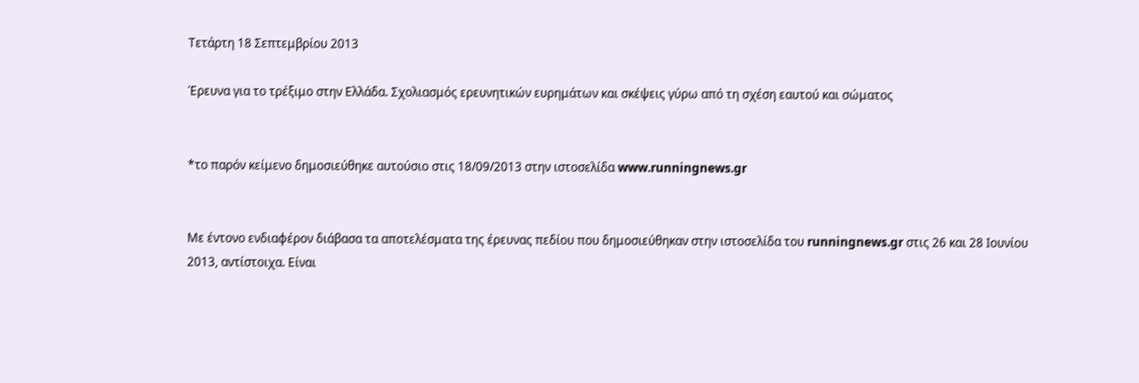Τετάρτη 18 Σεπτεμβρίου 2013

Έρευνα για το τρέξιμο στην Ελλάδα. Σχολιασμός ερευνητικών ευρημάτων και σκέψεις γύρω από τη σχέση εαυτού και σώματος


*το παρόν κείμενο δημοσιεύθηκε αυτούσιο στις 18/09/2013 στην ιστοσελίδα www.runningnews.gr


Με έντονο ενδιαφέρον διάβασα τα αποτελέσματα της έρευνας πεδίου που δημοσιεύθηκαν στην ιστοσελίδα του runningnews.gr στις 26 και 28 Ιουνίου 2013, αντίστοιχα. Είναι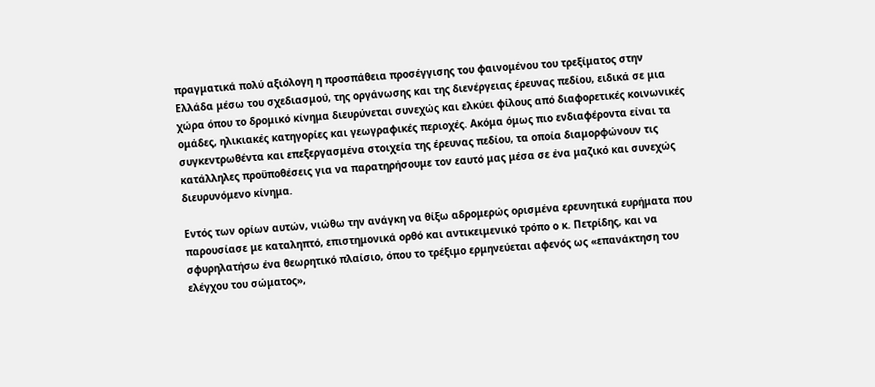πραγματικά πολύ αξιόλογη η προσπάθεια προσέγγισης του φαινομένου του τρεξίματος στην Ελλάδα μέσω του σχεδιασμού, της οργάνωσης και της διενέργειας έρευνας πεδίου, ειδικά σε μια χώρα όπου το δρομικό κίνημα διευρύνεται συνεχώς και ελκύει φίλους από διαφορετικές κοινωνικές ομάδες, ηλικιακές κατηγορίες και γεωγραφικές περιοχές. Ακόμα όμως πιο ενδιαφέροντα είναι τα συγκεντρωθέντα και επεξεργασμένα στοιχεία της έρευνας πεδίου, τα οποία διαμορφώνουν τις κατάλληλες προϋποθέσεις για να παρατηρήσουμε τον εαυτό μας μέσα σε ένα μαζικό και συνεχώς διευρυνόμενο κίνημα.

Εντός των ορίων αυτών, νιώθω την ανάγκη να θίξω αδρομερώς ορισμένα ερευνητικά ευρήματα που παρουσίασε με καταληπτό, επιστημονικά ορθό και αντικειμενικό τρόπο ο κ. Πετρίδης, και να σφυρηλατήσω ένα θεωρητικό πλαίσιο, όπου το τρέξιμο ερμηνεύεται αφενός ως «επανάκτηση του ελέγχου του σώματος»,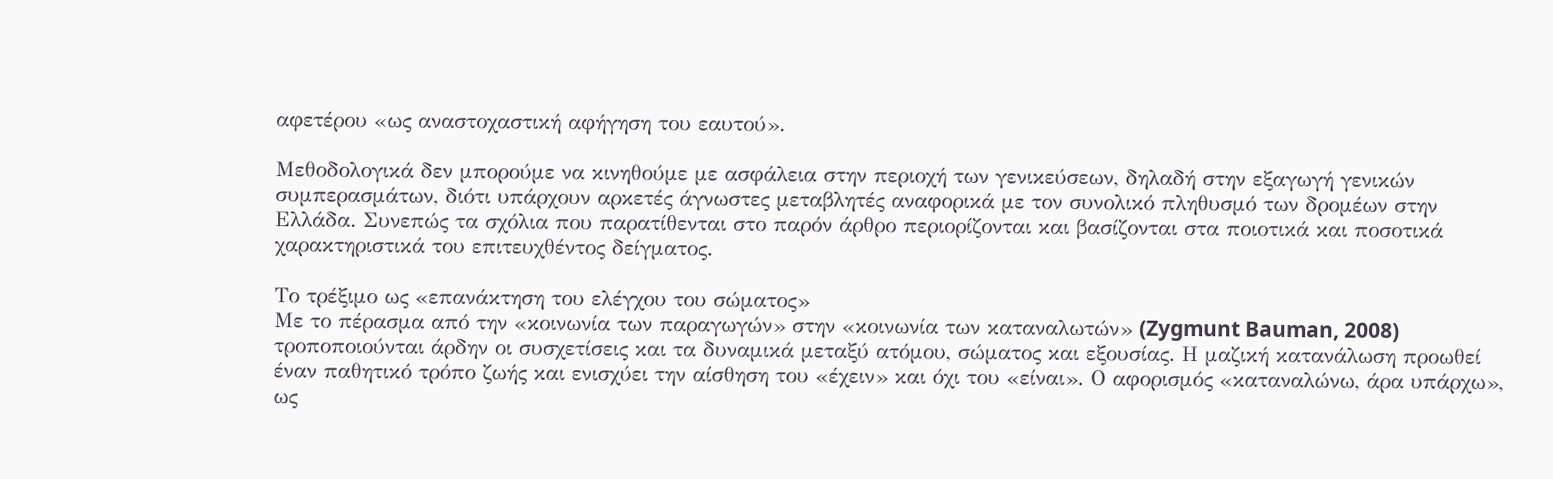αφετέρου «ως αναστοχαστική αφήγηση του εαυτού».

Μεθοδολογικά δεν μπορούμε να κινηθούμε με ασφάλεια στην περιοχή των γενικεύσεων, δηλαδή στην εξαγωγή γενικών συμπερασμάτων, διότι υπάρχουν αρκετές άγνωστες μεταβλητές αναφορικά με τον συνολικό πληθυσμό των δρομέων στην Ελλάδα. Συνεπώς τα σχόλια που παρατίθενται στο παρόν άρθρο περιορίζονται και βασίζονται στα ποιοτικά και ποσοτικά χαρακτηριστικά του επιτευχθέντος δείγματος.

Το τρέξιμο ως «επανάκτηση του ελέγχου του σώματος»
Με το πέρασμα από την «κοινωνία των παραγωγών» στην «κοινωνία των καταναλωτών» (Zygmunt Bauman, 2008) τροποποιούνται άρδην οι συσχετίσεις και τα δυναμικά μεταξύ ατόμου, σώματος και εξουσίας. Η μαζική κατανάλωση προωθεί έναν παθητικό τρόπο ζωής και ενισχύει την αίσθηση του «έχειν» και όχι του «είναι». Ο αφορισμός «καταναλώνω, άρα υπάρχω», ως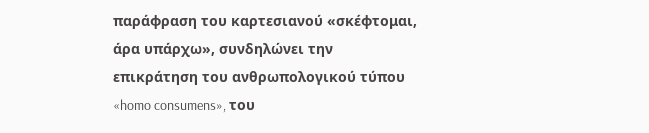παράφραση του καρτεσιανού «σκέφτομαι, άρα υπάρχω», συνδηλώνει την επικράτηση του ανθρωπολογικού τύπου «homo consumens», του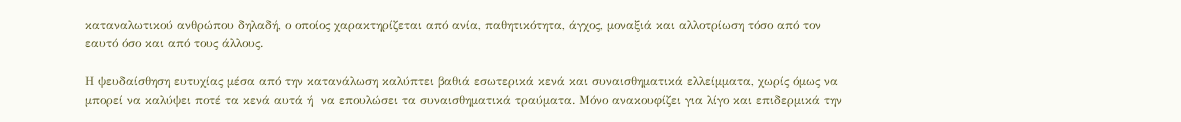καταναλωτικού ανθρώπου δηλαδή, ο οποίος χαρακτηρίζεται από ανία, παθητικότητα, άγχος, μοναξιά και αλλοτρίωση τόσο από τον εαυτό όσο και από τους άλλους.

Η ψευδαίσθηση ευτυχίας μέσα από την κατανάλωση καλύπτει βαθιά εσωτερικά κενά και συναισθηματικά ελλείμματα, χωρίς όμως να μπορεί να καλύψει ποτέ τα κενά αυτά ή  να επουλώσει τα συναισθηματικά τραύματα. Μόνο ανακουφίζει για λίγο και επιδερμικά την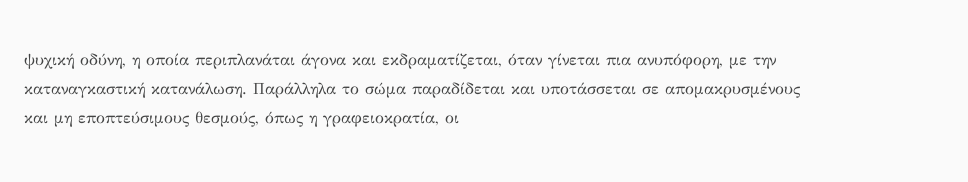ψυχική οδύνη, η οποία περιπλανάται άγονα και εκδραματίζεται, όταν γίνεται πια ανυπόφορη, με την καταναγκαστική κατανάλωση. Παράλληλα το σώμα παραδίδεται και υποτάσσεται σε απομακρυσμένους και μη εποπτεύσιμους θεσμούς, όπως η γραφειοκρατία, οι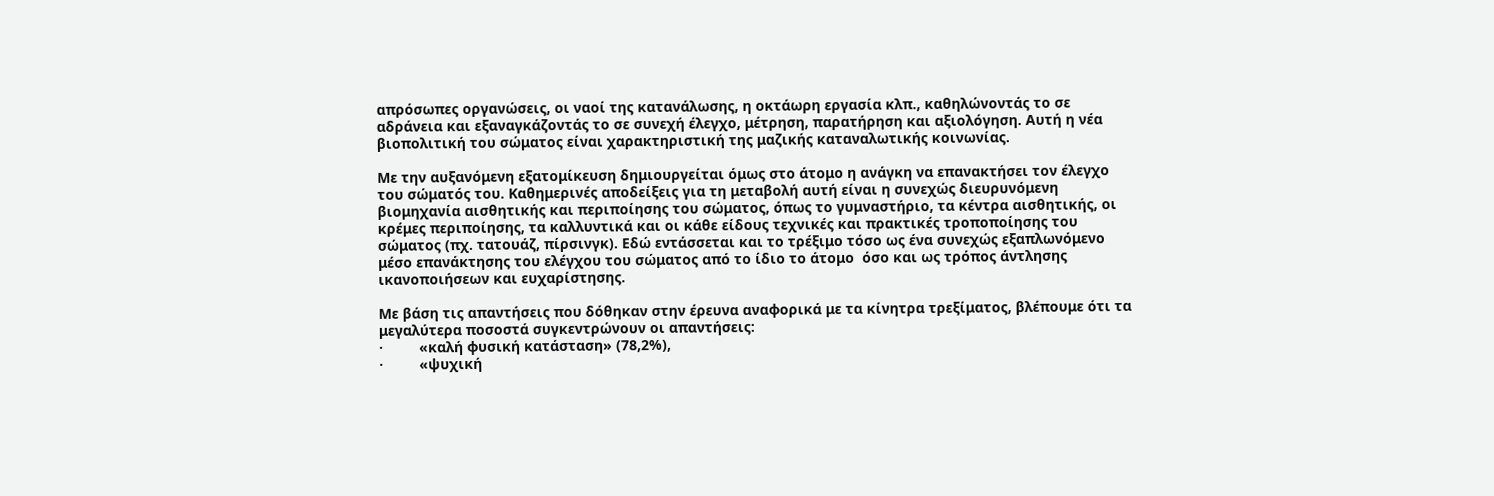απρόσωπες οργανώσεις, οι ναοί της κατανάλωσης, η οκτάωρη εργασία κλπ., καθηλώνοντάς το σε αδράνεια και εξαναγκάζοντάς το σε συνεχή έλεγχο, μέτρηση, παρατήρηση και αξιολόγηση. Αυτή η νέα βιοπολιτική του σώματος είναι χαρακτηριστική της μαζικής καταναλωτικής κοινωνίας.

Με την αυξανόμενη εξατομίκευση δημιουργείται όμως στο άτομο η ανάγκη να επανακτήσει τον έλεγχο του σώματός του. Καθημερινές αποδείξεις για τη μεταβολή αυτή είναι η συνεχώς διευρυνόμενη βιομηχανία αισθητικής και περιποίησης του σώματος, όπως το γυμναστήριο, τα κέντρα αισθητικής, οι κρέμες περιποίησης, τα καλλυντικά και οι κάθε είδους τεχνικές και πρακτικές τροποποίησης του σώματος (πχ. τατουάζ, πίρσινγκ). Εδώ εντάσσεται και το τρέξιμο τόσο ως ένα συνεχώς εξαπλωνόμενο μέσο επανάκτησης του ελέγχου του σώματος από το ίδιο το άτομο  όσο και ως τρόπος άντλησης ικανοποιήσεων και ευχαρίστησης.

Με βάση τις απαντήσεις που δόθηκαν στην έρευνα αναφορικά με τα κίνητρα τρεξίματος, βλέπουμε ότι τα μεγαλύτερα ποσοστά συγκεντρώνουν οι απαντήσεις:
·         «καλή φυσική κατάσταση» (78,2%),
·         «ψυχική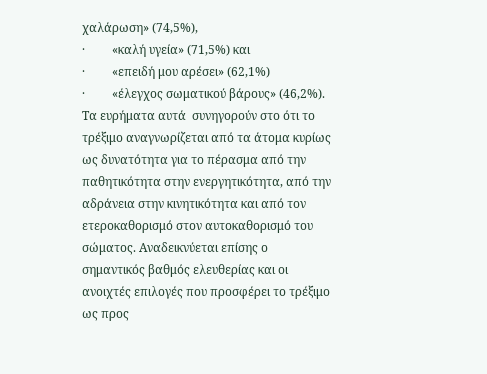χαλάρωση» (74,5%),
·         «καλή υγεία» (71,5%) και
·         «επειδή μου αρέσει» (62,1%)
·         «έλεγχος σωματικού βάρους» (46,2%).
Τα ευρήματα αυτά  συνηγορούν στο ότι το τρέξιμο αναγνωρίζεται από τα άτομα κυρίως ως δυνατότητα για το πέρασμα από την παθητικότητα στην ενεργητικότητα, από την αδράνεια στην κινητικότητα και από τον ετεροκαθορισμό στον αυτοκαθορισμό του σώματος. Αναδεικνύεται επίσης ο σημαντικός βαθμός ελευθερίας και οι ανοιχτές επιλογές που προσφέρει το τρέξιμο ως προς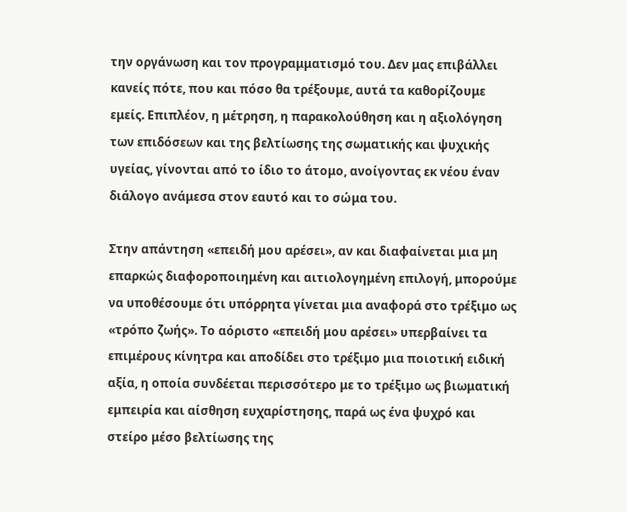την οργάνωση και τον προγραμματισμό του. Δεν μας επιβάλλει κανείς πότε, που και πόσο θα τρέξουμε, αυτά τα καθορίζουμε εμείς. Επιπλέον, η μέτρηση, η παρακολούθηση και η αξιολόγηση των επιδόσεων και της βελτίωσης της σωματικής και ψυχικής υγείας, γίνονται από το ίδιο το άτομο, ανοίγοντας εκ νέου έναν διάλογο ανάμεσα στον εαυτό και το σώμα του.

Στην απάντηση «επειδή μου αρέσει», αν και διαφαίνεται μια μη επαρκώς διαφοροποιημένη και αιτιολογημένη επιλογή, μπορούμε να υποθέσουμε ότι υπόρρητα γίνεται μια αναφορά στο τρέξιμο ως «τρόπο ζωής». Το αόριστο «επειδή μου αρέσει» υπερβαίνει τα επιμέρους κίνητρα και αποδίδει στο τρέξιμο μια ποιοτική ειδική αξία, η οποία συνδέεται περισσότερο με το τρέξιμο ως βιωματική εμπειρία και αίσθηση ευχαρίστησης, παρά ως ένα ψυχρό και στείρο μέσο βελτίωσης της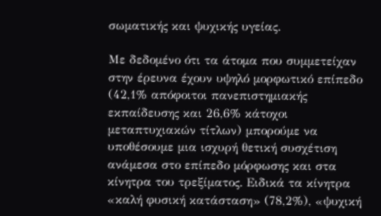σωματικής και ψυχικής υγείας.

Με δεδομένο ότι τα άτομα που συμμετείχαν στην έρευνα έχουν υψηλό μορφωτικό επίπεδο (42,1% απόφοιτοι πανεπιστημιακής εκπαίδευσης και 26,6% κάτοχοι μεταπτυχιακών τίτλων) μπορούμε να υποθέσουμε μια ισχυρή θετική συσχέτιση ανάμεσα στο επίπεδο μόρφωσης και στα κίνητρα του τρεξίματος. Ειδικά τα κίνητρα «καλή φυσική κατάσταση» (78,2%), «ψυχική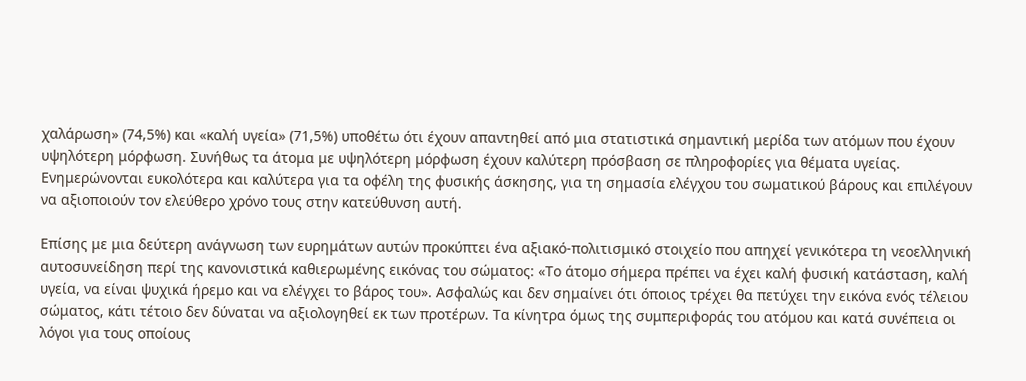χαλάρωση» (74,5%) και «καλή υγεία» (71,5%) υποθέτω ότι έχουν απαντηθεί από μια στατιστικά σημαντική μερίδα των ατόμων που έχουν υψηλότερη μόρφωση. Συνήθως τα άτομα με υψηλότερη μόρφωση έχουν καλύτερη πρόσβαση σε πληροφορίες για θέματα υγείας. Ενημερώνονται ευκολότερα και καλύτερα για τα οφέλη της φυσικής άσκησης, για τη σημασία ελέγχου του σωματικού βάρους και επιλέγουν να αξιοποιούν τον ελεύθερο χρόνο τους στην κατεύθυνση αυτή.

Επίσης με μια δεύτερη ανάγνωση των ευρημάτων αυτών προκύπτει ένα αξιακό-πολιτισμικό στοιχείο που απηχεί γενικότερα τη νεοελληνική αυτοσυνείδηση περί της κανονιστικά καθιερωμένης εικόνας του σώματος: «Το άτομο σήμερα πρέπει να έχει καλή φυσική κατάσταση, καλή υγεία, να είναι ψυχικά ήρεμο και να ελέγχει το βάρος του». Ασφαλώς και δεν σημαίνει ότι όποιος τρέχει θα πετύχει την εικόνα ενός τέλειου σώματος, κάτι τέτοιο δεν δύναται να αξιολογηθεί εκ των προτέρων. Τα κίνητρα όμως της συμπεριφοράς του ατόμου και κατά συνέπεια οι λόγοι για τους οποίους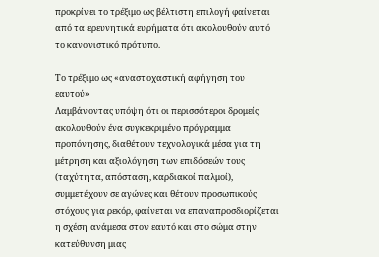προκρίνει το τρέξιμο ως βέλτιστη επιλογή φαίνεται από τα ερευνητικά ευρήματα ότι ακολουθούν αυτό το κανονιστικό πρότυπο.

Το τρέξιμο ως «αναστοχαστική αφήγηση του εαυτού»
Λαμβάνοντας υπόψη ότι οι περισσότεροι δρομείς ακολουθούν ένα συγκεκριμένο πρόγραμμα προπόνησης, διαθέτουν τεχνολογικά μέσα για τη μέτρηση και αξιολόγηση των επιδόσεών τους (ταχύτητα, απόσταση, καρδιακοί παλμοί), συμμετέχουν σε αγώνες και θέτουν προσωπικούς στόχους για ρεκόρ, φαίνεται να επαναπροσδιορίζεται η σχέση ανάμεσα στον εαυτό και στο σώμα στην κατεύθυνση μιας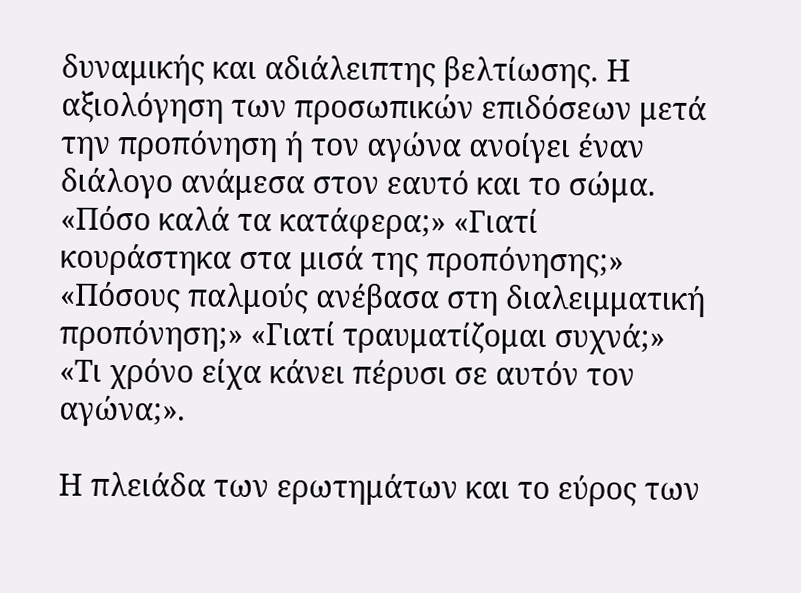δυναμικής και αδιάλειπτης βελτίωσης. Η αξιολόγηση των προσωπικών επιδόσεων μετά την προπόνηση ή τον αγώνα ανοίγει έναν διάλογο ανάμεσα στον εαυτό και το σώμα. «Πόσο καλά τα κατάφερα;» «Γιατί κουράστηκα στα μισά της προπόνησης;» «Πόσους παλμούς ανέβασα στη διαλειμματική προπόνηση;» «Γιατί τραυματίζομαι συχνά;» «Τι χρόνο είχα κάνει πέρυσι σε αυτόν τον αγώνα;».

Η πλειάδα των ερωτημάτων και το εύρος των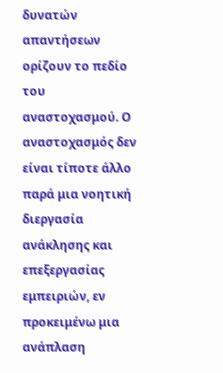δυνατών απαντήσεων ορίζουν το πεδίο του αναστοχασμού. Ο αναστοχασμός δεν είναι τίποτε άλλο παρά μια νοητική διεργασία ανάκλησης και επεξεργασίας εμπειριών, εν προκειμένω μια ανάπλαση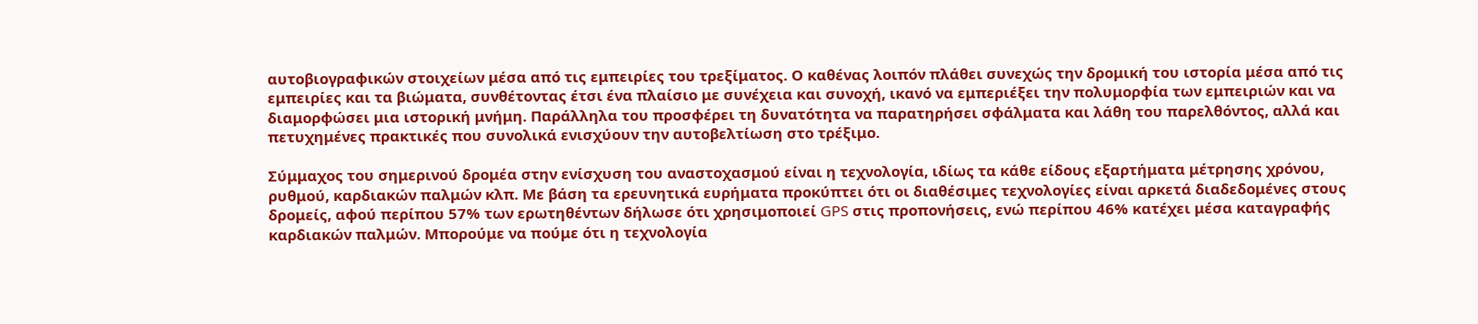αυτοβιογραφικών στοιχείων μέσα από τις εμπειρίες του τρεξίματος. Ο καθένας λοιπόν πλάθει συνεχώς την δρομική του ιστορία μέσα από τις εμπειρίες και τα βιώματα, συνθέτοντας έτσι ένα πλαίσιο με συνέχεια και συνοχή, ικανό να εμπεριέξει την πολυμορφία των εμπειριών και να διαμορφώσει μια ιστορική μνήμη. Παράλληλα του προσφέρει τη δυνατότητα να παρατηρήσει σφάλματα και λάθη του παρελθόντος, αλλά και πετυχημένες πρακτικές που συνολικά ενισχύουν την αυτοβελτίωση στο τρέξιμο.

Σύμμαχος του σημερινού δρομέα στην ενίσχυση του αναστοχασμού είναι η τεχνολογία, ιδίως τα κάθε είδους εξαρτήματα μέτρησης χρόνου, ρυθμού, καρδιακών παλμών κλπ. Με βάση τα ερευνητικά ευρήματα προκύπτει ότι οι διαθέσιμες τεχνολογίες είναι αρκετά διαδεδομένες στους δρομείς, αφού περίπου 57% των ερωτηθέντων δήλωσε ότι χρησιμοποιεί GPS στις προπονήσεις, ενώ περίπου 46% κατέχει μέσα καταγραφής καρδιακών παλμών. Μπορούμε να πούμε ότι η τεχνολογία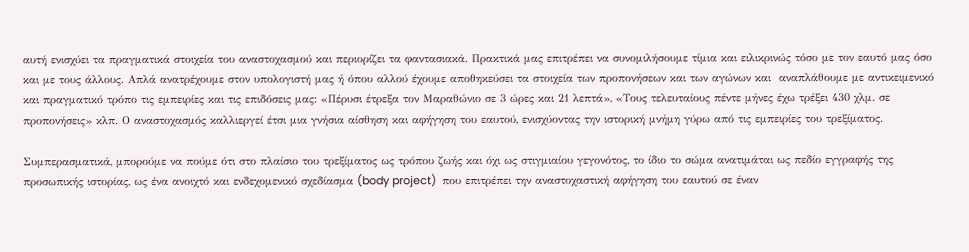αυτή ενισχύει τα πραγματικά στοιχεία του αναστοχασμού και περιορίζει τα φαντασιακά. Πρακτικά μας επιτρέπει να συνομιλήσουμε τίμια και ειλικρινώς τόσο με τον εαυτό μας όσο και με τους άλλους. Απλά ανατρέχουμε στον υπολογιστή μας ή όπου αλλού έχουμε αποθηκεύσει τα στοιχεία των προπονήσεων και των αγώνων και  αναπλάθουμε με αντικειμενικό και πραγματικό τρόπο τις εμπειρίες και τις επιδόσεις μας: «Πέρυσι έτρεξα τον Μαραθώνιο σε 3 ώρες και 21 λεπτά», «Τους τελευταίους πέντε μήνες έχω τρέξει 430 χλμ. σε προπονήσεις» κλπ. Ο αναστοχασμός καλλιεργεί έτσι μια γνήσια αίσθηση και αφήγηση του εαυτού, ενισχύοντας την ιστορική μνήμη γύρω από τις εμπειρίες του τρεξίματος.

Συμπερασματικά, μπορούμε να πούμε ότι στο πλαίσιο του τρεξίματος ως τρόπου ζωής και όχι ως στιγμιαίου γεγονότος, το ίδιο το σώμα ανατιμάται ως πεδίο εγγραφής της προσωπικής ιστορίας, ως ένα ανοιχτό και ενδεχομενικό σχεδίασμα (body project)  που επιτρέπει την αναστοχαστική αφήγηση του εαυτού σε έναν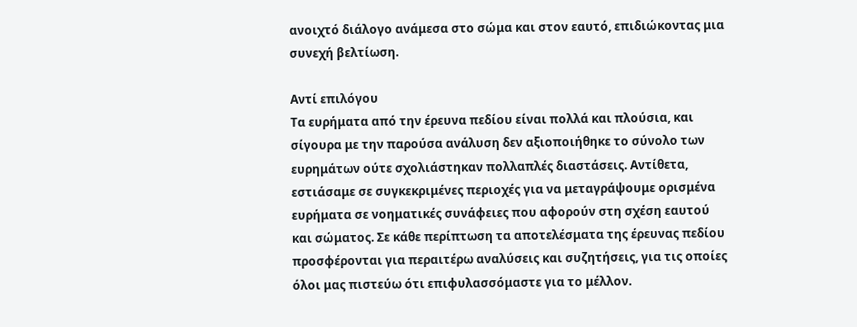ανοιχτό διάλογο ανάμεσα στο σώμα και στον εαυτό, επιδιώκοντας μια συνεχή βελτίωση.

Αντί επιλόγου
Τα ευρήματα από την έρευνα πεδίου είναι πολλά και πλούσια, και σίγουρα με την παρούσα ανάλυση δεν αξιοποιήθηκε το σύνολο των ευρημάτων ούτε σχολιάστηκαν πολλαπλές διαστάσεις. Αντίθετα, εστιάσαμε σε συγκεκριμένες περιοχές για να μεταγράψουμε ορισμένα ευρήματα σε νοηματικές συνάφειες που αφορούν στη σχέση εαυτού και σώματος. Σε κάθε περίπτωση τα αποτελέσματα της έρευνας πεδίου προσφέρονται για περαιτέρω αναλύσεις και συζητήσεις, για τις οποίες όλοι μας πιστεύω ότι επιφυλασσόμαστε για το μέλλον.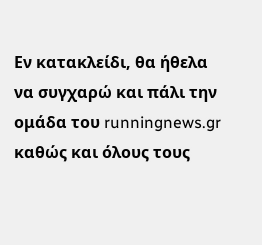Εν κατακλείδι, θα ήθελα να συγχαρώ και πάλι την ομάδα του runningnews.gr καθώς και όλους τους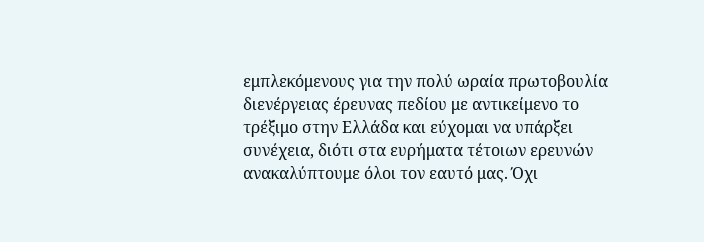εμπλεκόμενους για την πολύ ωραία πρωτοβουλία διενέργειας έρευνας πεδίου με αντικείμενο το τρέξιμο στην Ελλάδα και εύχομαι να υπάρξει συνέχεια, διότι στα ευρήματα τέτοιων ερευνών ανακαλύπτουμε όλοι τον εαυτό μας. Όχι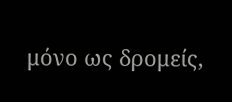μόνο ως δρομείς,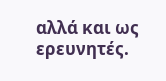αλλά και ως ερευνητές.